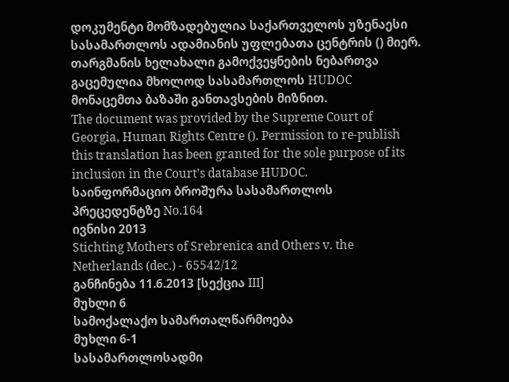დოკუმენტი მომზადებულია საქართველოს უზენაესი სასამართლოს ადამიანის უფლებათა ცენტრის () მიერ. თარგმანის ხელახალი გამოქვეყნების ნებართვა გაცემულია მხოლოდ სასამართლოს HUDOC მონაცემთა ბაზაში განთავსების მიზნით.
The document was provided by the Supreme Court of Georgia, Human Rights Centre (). Permission to re-publish this translation has been granted for the sole purpose of its inclusion in the Court’s database HUDOC.
საინფორმაციო ბროშურა სასამართლოს პრეცედენტზე No.164
ივნისი 2013
Stichting Mothers of Srebrenica and Others v. the Netherlands (dec.) - 65542/12
განჩინება 11.6.2013 [სექცია III]
მუხლი 6
სამოქალაქო სამართალწარმოება
მუხლი 6-1
სასამართლოსადმი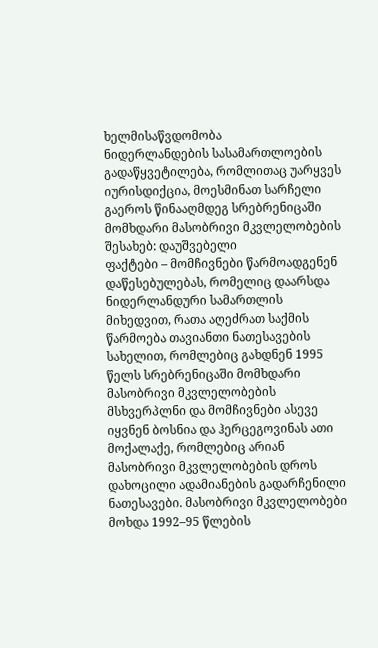ხელმისაწვდომობა
ნიდერლანდების სასამართლოების გადაწყვეტილება, რომლითაც უარყვეს იურისდიქცია, მოესმინათ სარჩელი გაეროს წინააღმდეგ სრებრენიცაში მომხდარი მასობრივი მკვლელობების შესახებ: დაუშვებელი
ფაქტები – მომჩივნები წარმოადგენენ დაწესებულებას, რომელიც დაარსდა ნიდერლანდური სამართლის მიხედვით, რათა აღეძრათ საქმის წარმოება თავიანთი ნათესავების სახელით, რომლებიც გახდნენ 1995 წელს სრებრენიცაში მომხდარი მასობრივი მკვლელობების მსხვერპლნი და მომჩივნები ასევე იყვნენ ბოსნია და ჰერცეგოვინას ათი მოქალაქე, რომლებიც არიან მასობრივი მკვლელობების დროს დახოცილი ადამიანების გადარჩენილი ნათესავები. მასობრივი მკვლელობები მოხდა 1992–95 წლების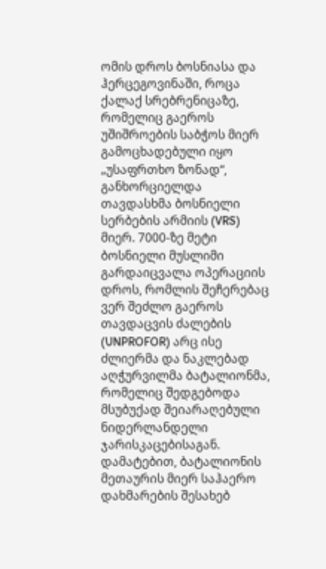ომის დროს ბოსნიასა და ჰერცეგოვინაში, როცა ქალაქ სრებრენიცაზე, რომელიც გაეროს უშიშროების საბჭოს მიერ გამოცხადებული იყო „უსაფრთხო ზონად“, განხორციელდა თავდასხმა ბოსნიელი სერბების არმიის (VRS) მიერ. 7000-ზე მეტი ბოსნიელი მუსლიმი გარდაიცვალა ოპერაციის დროს, რომლის შეჩერებაც ვერ შეძლო გაეროს თავდაცვის ძალების (UNPROFOR) არც ისე ძლიერმა და ნაკლებად აღჭურვილმა ბატალიონმა, რომელიც შედგებოდა მსუბუქად შეიარაღებული ნიდერლანდელი ჯარისკაცებისაგან. დამატებით, ბატალიონის მეთაურის მიერ საჰაერო დახმარების შესახებ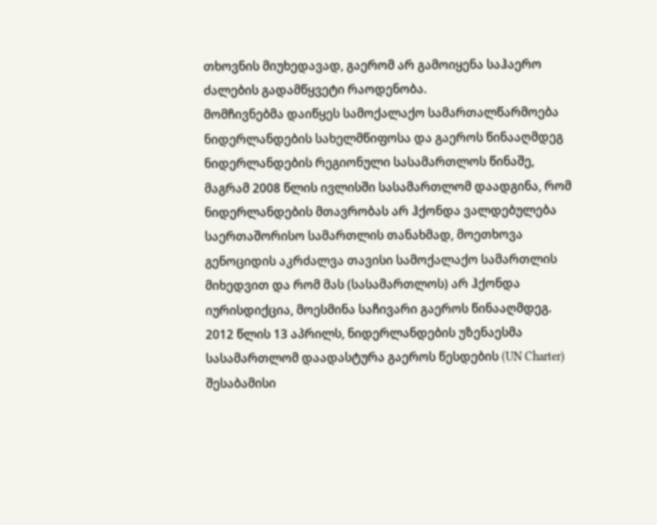თხოვნის მიუხედავად, გაერომ არ გამოიყენა საჰაერო ძალების გადამწყვეტი რაოდენობა.
მომჩივნებმა დაიწყეს სამოქალაქო სამართალწარმოება ნიდერლანდების სახელმწიფოსა და გაეროს წინააღმდეგ ნიდერლანდების რეგიონული სასამართლოს წინაშე, მაგრამ 2008 წლის ივლისში სასამართლომ დაადგინა, რომ ნიდერლანდების მთავრობას არ ჰქონდა ვალდებულება საერთაშორისო სამართლის თანახმად, მოეთხოვა გენოციდის აკრძალვა თავისი სამოქალაქო სამართლის მიხედვით და რომ მას (სასამართლოს) არ ჰქონდა იურისდიქცია, მოესმინა საჩივარი გაეროს წინააღმდეგ. 2012 წლის 13 აპრილს, ნიდერლანდების უზენაესმა სასამართლომ დაადასტურა გაეროს წესდების (UN Charter) შესაბამისი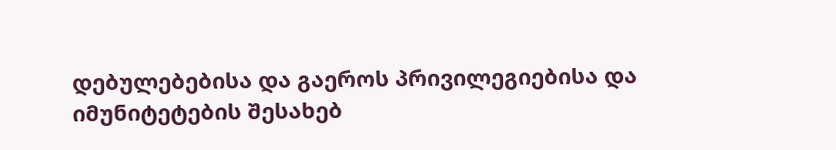დებულებებისა და გაეროს პრივილეგიებისა და იმუნიტეტების შესახებ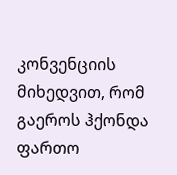კონვენციის მიხედვით, რომ გაეროს ჰქონდა ფართო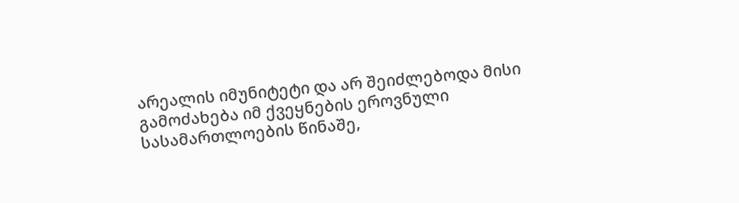არეალის იმუნიტეტი და არ შეიძლებოდა მისი გამოძახება იმ ქვეყნების ეროვნული სასამართლოების წინაშე,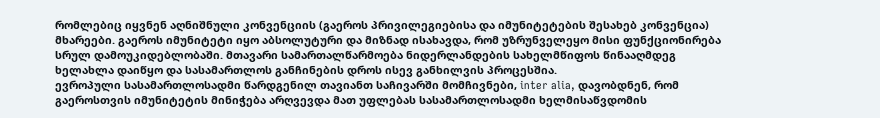რომლებიც იყვნენ აღნიშნული კონვენციის (გაეროს პრივილეგიებისა და იმუნიტეტების შესახებ კონვენცია) მხარეები. გაეროს იმუნიტეტი იყო აბსოლუტური და მიზნად ისახავდა, რომ უზრუნველეყო მისი ფუნქციონირება სრულ დამოუკიდებლობაში. მთავარი სამართალწარმოება ნიდერლანდების სახელმწიფოს წინააღმდეგ ხელახლა დაიწყო და სასამართლოს განჩინების დროს ისევ განხილვის პროცესშია.
ევროპული სასამართლოსადმი წარდგენილ თავიანთ საჩივარში მომჩივნები, inter alia, დავობდნენ, რომ გაეროსთვის იმუნიტეტის მინიჭება არღვევდა მათ უფლებას სასამართლოსადმი ხელმისაწვდომის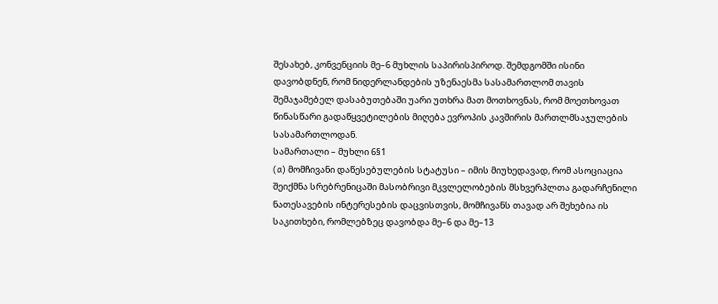შესახებ, კონვენციის მე–6 მუხლის საპირისპიროდ. შემდგომში ისინი დავობდნენ, რომ ნიდერლანდების უზენაესმა სასამართლომ თავის შემაჯამებელ დასაბუთებაში უარი უთხრა მათ მოთხოვნას, რომ მოეთხოვათ წინასწარი გადაწყვეტილების მიღება ევროპის კავშირის მართლმსაჯულების სასამართლოდან.
სამართალი – მუხლი 6§1
(a) მომჩივანი დაწესებულების სტატუსი – იმის მიუხედავად, რომ ასოციაცია შეიქმნა სრებრენიცაში მასობრივი მკვლელობების მსხვერპლთა გადარჩენილი ნათესავების ინტერესების დაცვისთვის, მომჩივანს თავად არ შეხებია ის საკითხები, რომლებზეც დავობდა მე–6 და მე–13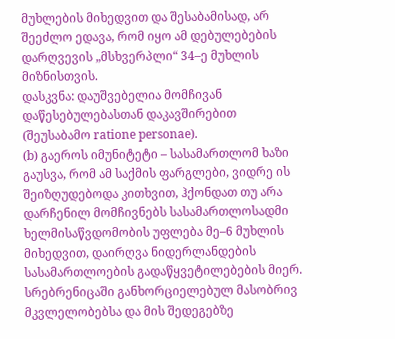მუხლების მიხედვით და შესაბამისად, არ შეეძლო ედავა, რომ იყო ამ დებულებების დარღვევის „მსხვერპლი“ 34–ე მუხლის მიზნისთვის.
დასკვნა: დაუშვებელია მომჩივან დაწესებულებასთან დაკავშირებით (შეუსაბამო ratione personae).
(b) გაეროს იმუნიტეტი – სასამართლომ ხაზი გაუსვა, რომ ამ საქმის ფარგლები, ვიდრე ის შეიზღუდებოდა კითხვით, ჰქონდათ თუ არა დარჩენილ მომჩივნებს სასამართლოსადმი ხელმისაწვდომობის უფლება მე–6 მუხლის მიხედვით, დაირღვა ნიდერლანდების სასამართლოების გადაწყვეტილებების მიერ. სრებრენიცაში განხორციელებულ მასობრივ მკვლელობებსა და მის შედეგებზე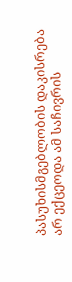პასუხისმგებლობის დაკისრება არ ექცეოდა ამ საჩივრის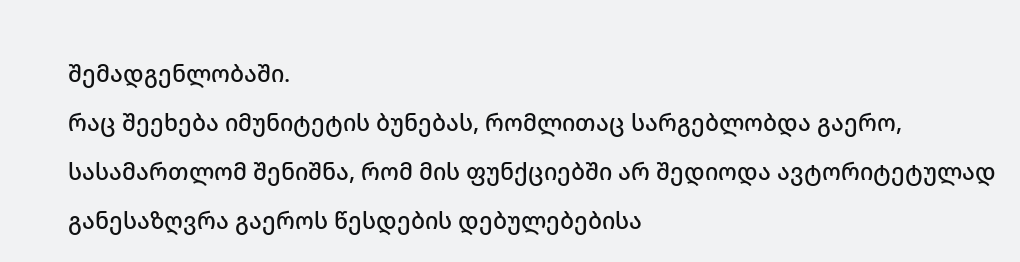შემადგენლობაში.
რაც შეეხება იმუნიტეტის ბუნებას, რომლითაც სარგებლობდა გაერო, სასამართლომ შენიშნა, რომ მის ფუნქციებში არ შედიოდა ავტორიტეტულად განესაზღვრა გაეროს წესდების დებულებებისა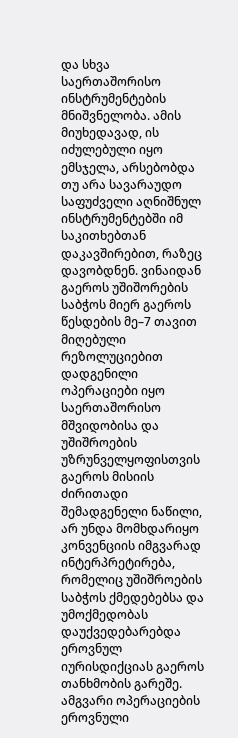და სხვა საერთაშორისო ინსტრუმენტების მნიშვნელობა. ამის მიუხედავად, ის იძულებული იყო ემსჯელა, არსებობდა თუ არა სავარაუდო საფუძველი აღნიშნულ ინსტრუმენტებში იმ საკითხებთან დაკავშირებით, რაზეც დავობდნენ. ვინაიდან გაეროს უშიშორების საბჭოს მიერ გაეროს წესდების მე–7 თავით მიღებული რეზოლუციებით დადგენილი ოპერაციები იყო საერთაშორისო მშვიდობისა და უშიშროების უზრუნველყოფისთვის გაეროს მისიის ძირითადი შემადგენელი ნაწილი, არ უნდა მომხდარიყო კონვენციის იმგვარად ინტერპრეტირება, რომელიც უშიშროების საბჭოს ქმედებებსა და უმოქმედობას დაუქვედებარებდა ეროვნულ იურისდიქციას გაეროს თანხმობის გარეშე. ამგვარი ოპერაციების ეროვნული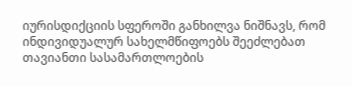იურისდიქციის სფეროში განხილვა ნიშნავს, რომ ინდივიდუალურ სახელმწიფოებს შეეძლებათ თავიანთი სასამართლოების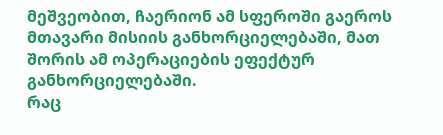მეშვეობით, ჩაერიონ ამ სფეროში გაეროს მთავარი მისიის განხორციელებაში, მათ შორის ამ ოპერაციების ეფექტურ განხორციელებაში.
რაც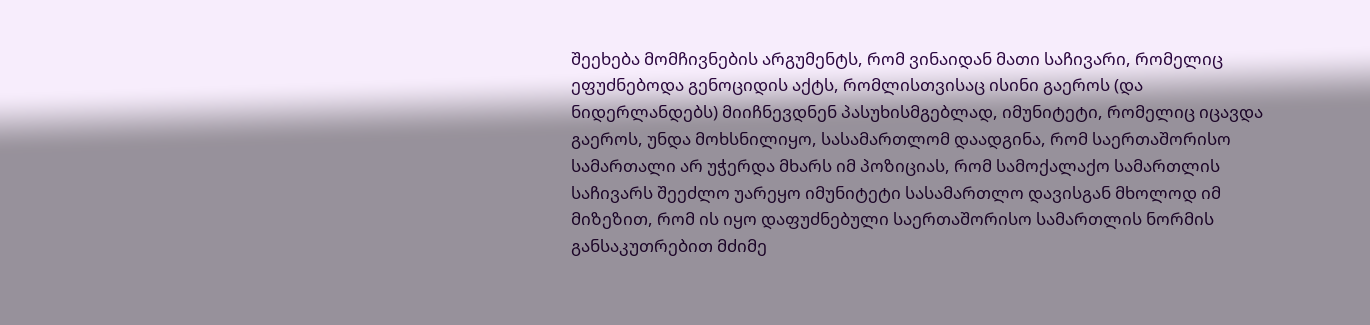შეეხება მომჩივნების არგუმენტს, რომ ვინაიდან მათი საჩივარი, რომელიც ეფუძნებოდა გენოციდის აქტს, რომლისთვისაც ისინი გაეროს (და ნიდერლანდებს) მიიჩნევდნენ პასუხისმგებლად, იმუნიტეტი, რომელიც იცავდა გაეროს, უნდა მოხსნილიყო, სასამართლომ დაადგინა, რომ საერთაშორისო სამართალი არ უჭერდა მხარს იმ პოზიციას, რომ სამოქალაქო სამართლის საჩივარს შეეძლო უარეყო იმუნიტეტი სასამართლო დავისგან მხოლოდ იმ მიზეზით, რომ ის იყო დაფუძნებული საერთაშორისო სამართლის ნორმის განსაკუთრებით მძიმე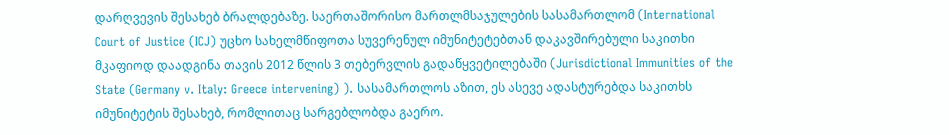დარღვევის შესახებ ბრალდებაზე. საერთაშორისო მართლმსაჯულების სასამართლომ (International Court of Justice (ICJ) უცხო სახელმწიფოთა სუვერენულ იმუნიტეტებთან დაკავშირებული საკითხი მკაფიოდ დაადგინა თავის 2012 წლის 3 თებერვლის გადაწყვეტილებაში (Jurisdictional Immunities of the State (Germany v. Italy: Greece intervening) ). სასამართლოს აზით, ეს ასევე ადასტურებდა საკითხს იმუნიტეტის შესახებ, რომლითაც სარგებლობდა გაერო.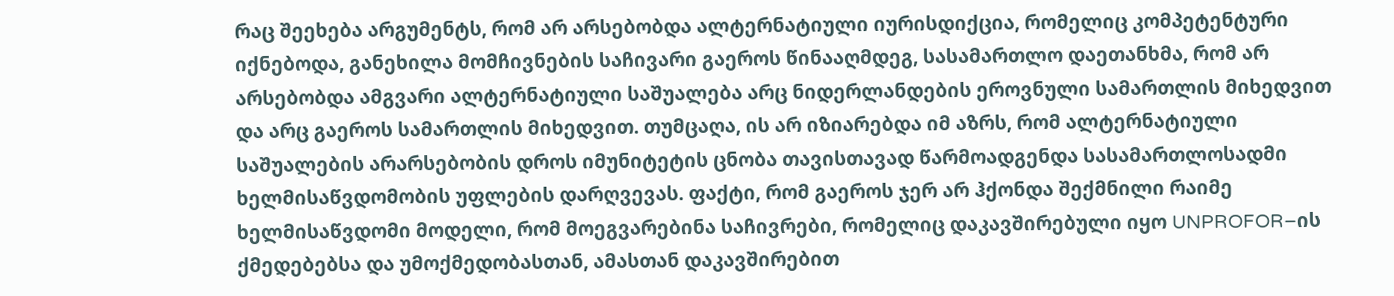რაც შეეხება არგუმენტს, რომ არ არსებობდა ალტერნატიული იურისდიქცია, რომელიც კომპეტენტური იქნებოდა, განეხილა მომჩივნების საჩივარი გაეროს წინააღმდეგ, სასამართლო დაეთანხმა, რომ არ არსებობდა ამგვარი ალტერნატიული საშუალება არც ნიდერლანდების ეროვნული სამართლის მიხედვით და არც გაეროს სამართლის მიხედვით. თუმცაღა, ის არ იზიარებდა იმ აზრს, რომ ალტერნატიული საშუალების არარსებობის დროს იმუნიტეტის ცნობა თავისთავად წარმოადგენდა სასამართლოსადმი ხელმისაწვდომობის უფლების დარღვევას. ფაქტი, რომ გაეროს ჯერ არ ჰქონდა შექმნილი რაიმე ხელმისაწვდომი მოდელი, რომ მოეგვარებინა საჩივრები, რომელიც დაკავშირებული იყო UNPROFOR–ის ქმედებებსა და უმოქმედობასთან, ამასთან დაკავშირებით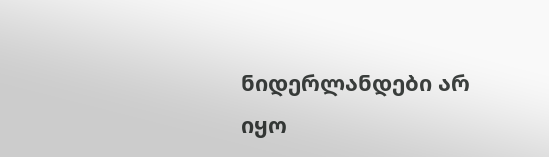ნიდერლანდები არ იყო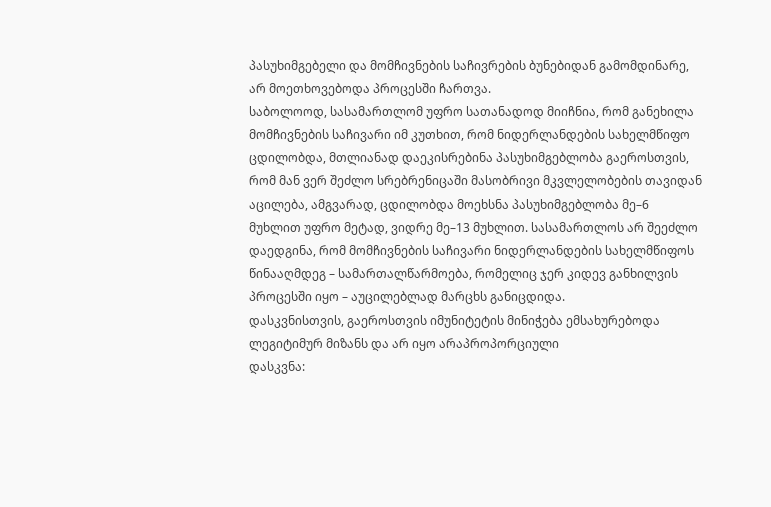პასუხიმგებელი და მომჩივნების საჩივრების ბუნებიდან გამომდინარე, არ მოეთხოვებოდა პროცესში ჩართვა.
საბოლოოდ, სასამართლომ უფრო სათანადოდ მიიჩნია, რომ განეხილა მომჩივნების საჩივარი იმ კუთხით, რომ ნიდერლანდების სახელმწიფო ცდილობდა, მთლიანად დაეკისრებინა პასუხიმგებლობა გაეროსთვის, რომ მან ვერ შეძლო სრებრენიცაში მასობრივი მკვლელობების თავიდან აცილება, ამგვარად, ცდილობდა მოეხსნა პასუხიმგებლობა მე–6 მუხლით უფრო მეტად, ვიდრე მე–13 მუხლით. სასამართლოს არ შეეძლო დაედგინა, რომ მომჩივნების საჩივარი ნიდერლანდების სახელმწიფოს წინააღმდეგ – სამართალწარმოება, რომელიც ჯერ კიდევ განხილვის პროცესში იყო – აუცილებლად მარცხს განიცდიდა.
დასკვნისთვის, გაეროსთვის იმუნიტეტის მინიჭება ემსახურებოდა ლეგიტიმურ მიზანს და არ იყო არაპროპორციული
დასკვნა: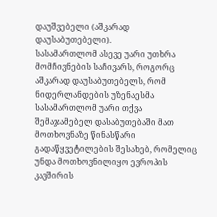დაუშვებელი (აშკარად დაუსაბუთებელი).
სასამართლომ ასევე უარი უთხრა მომჩივნების საჩივარს, როგორც აშკარად დაუსაბუთებელს, რომ ნიდერლანდების უზენაესმა სასამართლომ უარი თქვა შემაჯამებელ დასაბუთებაში მათ მოთხოვნაზე წინასწარი გადაწყვეტილების შესახებ, რომელიც უნდა მოთხოვნილიყო ევროპის კავშირის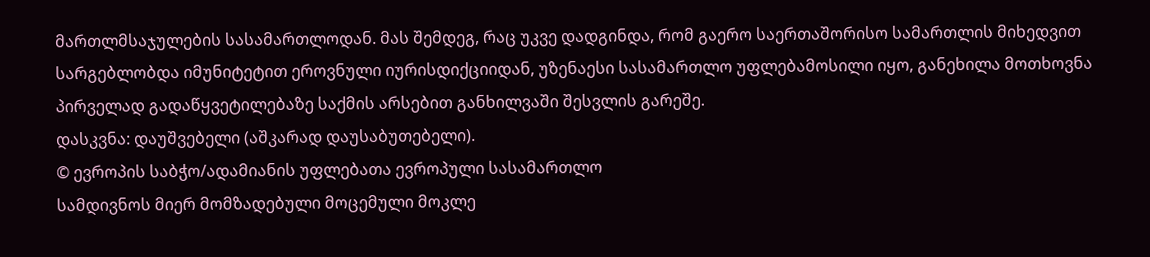მართლმსაჯულების სასამართლოდან. მას შემდეგ, რაც უკვე დადგინდა, რომ გაერო საერთაშორისო სამართლის მიხედვით სარგებლობდა იმუნიტეტით ეროვნული იურისდიქციიდან, უზენაესი სასამართლო უფლებამოსილი იყო, განეხილა მოთხოვნა პირველად გადაწყვეტილებაზე საქმის არსებით განხილვაში შესვლის გარეშე.
დასკვნა: დაუშვებელი (აშკარად დაუსაბუთებელი).
© ევროპის საბჭო/ადამიანის უფლებათა ევროპული სასამართლო
სამდივნოს მიერ მომზადებული მოცემული მოკლე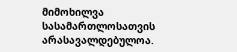მიმოხილვა
სასამართლოსათვის არასავალდებულოა.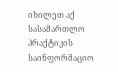იხილეთ აქ სასამართლო პრაქტიკის საინფორმაციო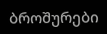ბროშურები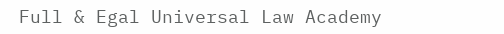Full & Egal Universal Law Academy